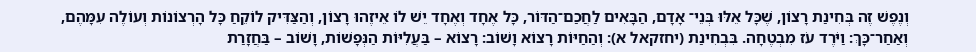וְנֶפֶשׁ זֶה בְּחִינַת רָצוֹן, שֶׁכָּל אֵלּוּ בְּנֵי־ אָדָם, הַבָּאִים לַחֲכַם־הַדּוֹר, כָּל אֶחָד וְאֶחָד יֵשׁ לוֹ אֵיזֶהוּ רָצוֹן, וְהַצַּדִּיק לוֹקֵחַ כָּל הָרְצוֹנוֹת וְעוֹלֶה עִמָּהֶם, וְאַחַר־כָּךְ: וַיֹּרֶד עֹז מִבְטֶחָה. בִּבְחִינַת (יחזקאל א): וְהַחַיּוֹת רָצוֹא וָשׁוֹב: רָצוֹא – בַּעֲלִיּוֹת הַנְּפָשׁוֹת, וָשׁוֹב – בַּחֲזָרַת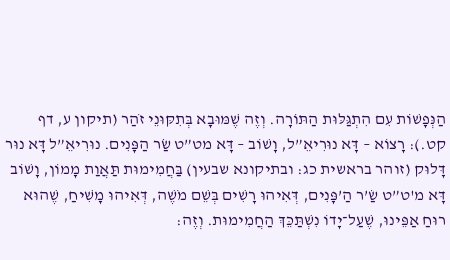הַנְּפָשׁוֹת עִם הִתְגַּלּוּת הַתּוֹרָה. וְזֶה שֶׁמּוּבָא בְּתִקּוּנֵי זֹהַר (תיקון ע, דף קט.): רָצוֹא – דָּא נוּרִיאֵ”ל, וָשׁוֹב – דָּא מט”ט שַׂר הַפָּנִים. נוּרִיאֵ”ל דָּא נוּר דָּלוּק (זוהר בראשית כג: ובתיקונא שבעין) בַּחֲמִימוּת תַּאֲוַת מָמוֹן, וָשׁוֹב דָּא מ'ט”ט שַׂ’ר הַ’פָּנִים, דְּאִיהוּ רָשִׁים בְּשֵׁם מֹשֶׁה, דְּאִיהוּ מָשִׁיחַ, שֶׁהוּא רוּחַ אַפֵּינוּ, שֶׁעַל־יָדוֹ נִשְׁתַּכֵּךְ הַחֲמִימוּת. וְזֶה: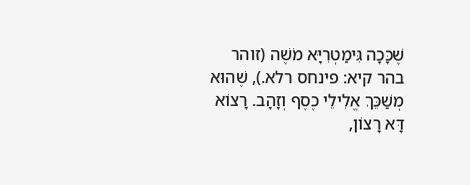שֶׁכָּכָה גִּימַטְרִיָּא מֹשֶׁה (זוהר בהר קיא: פינחס רלא.), שֶׁהוּא מְשַׁכֵּךְ אֱלִילֵי כֶסֶף וְזָהָב. רָצוֹא דָּא רָצוֹן,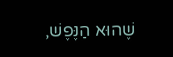שֶׁהוּא הַנֶּפֶשׁ,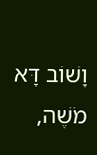וָשׁוֹב דָּא מֹשֶׁה,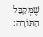שֶׁמְּקַבֵּל הַתּוֹרָה: